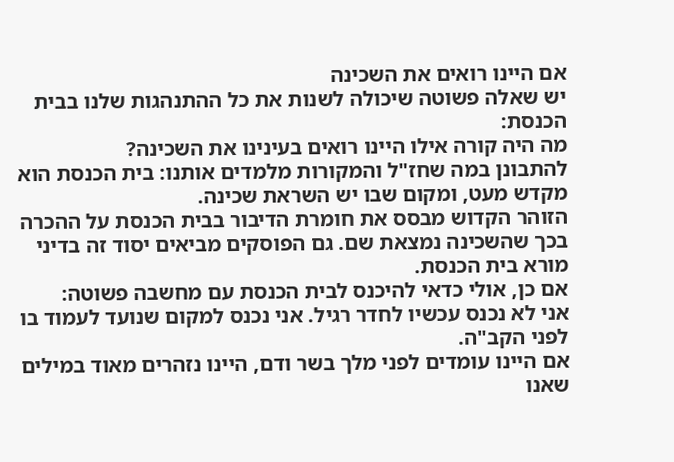אם היינו רואים את השכינה
יש שאלה פשוטה שיכולה לשנות את כל ההתנהגות שלנו בבית הכנסת:
מה היה קורה אילו היינו רואים בעינינו את השכינה?
להתבונן במה שחז"ל והמקורות מלמדים אותנו: בית הכנסת הוא מקדש מעט, ומקום שבו יש השראת שכינה.
הזוהר הקדוש מבסס את חומרת הדיבור בבית הכנסת על ההכרה בכך שהשכינה נמצאת שם. גם הפוסקים מביאים יסוד זה בדיני מורא בית הכנסת.
אם כן, אולי כדאי להיכנס לבית הכנסת עם מחשבה פשוטה:
אני לא נכנס עכשיו לחדר רגיל. אני נכנס למקום שנועד לעמוד בו לפני הקב"ה.
אם היינו עומדים לפני מלך בשר ודם, היינו נזהרים מאוד במילים שאנו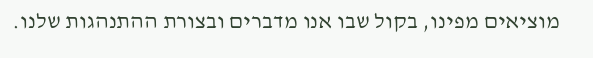מוציאים מפינו, בקול שבו אנו מדברים ובצורת ההתנהגות שלנו.